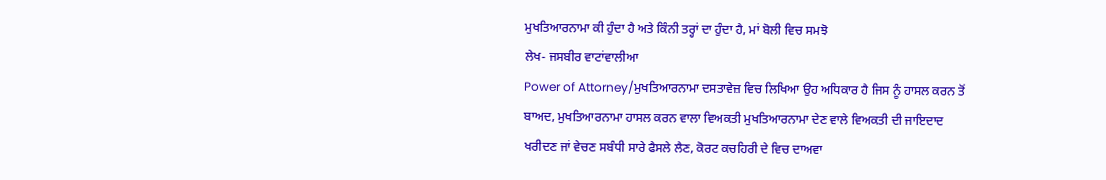ਮੁਖਤਿਆਰਨਾਮਾ ਕੀ ਹੁੰਦਾ ਹੈ ਅਤੇ ਕਿੰਨੀ ਤਰ੍ਹਾਂ ਦਾ ਹੁੰਦਾ ਹੈ, ਮਾਂ ਬੋਲੀ ਵਿਚ ਸਮਝੋ
ਲੇਖ- ਜਸਬੀਰ ਵਾਟਾਂਵਾਲੀਆ
Power of Attorney/ਮੁਖਤਿਆਰਨਾਮਾ ਦਸਤਾਵੇਜ਼ ਵਿਚ ਲਿਖਿਆ ਉਹ ਅਧਿਕਾਰ ਹੈ ਜਿਸ ਨੂੰ ਹਾਸਲ ਕਰਨ ਤੋਂ ਬਾਅਦ, ਮੁਖਤਿਆਰਨਾਮਾ ਹਾਸਲ ਕਰਨ ਵਾਲਾ ਵਿਅਕਤੀ ਮੁਖਤਿਆਰਨਾਮਾ ਦੇਣ ਵਾਲੇ ਵਿਅਕਤੀ ਦੀ ਜਾਇਦਾਦ ਖਰੀਦਣ ਜਾਂ ਵੇਚਣ ਸਬੰਧੀ ਸਾਰੇ ਫੈਸਲੇ ਲੈਣ, ਕੋਰਟ ਕਚਹਿਰੀ ਦੇ ਵਿਚ ਦਾਅਵਾ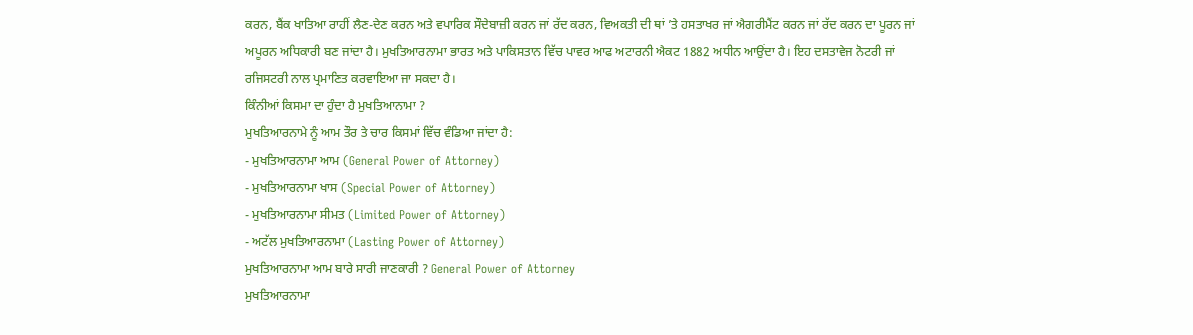ਕਰਨ, ਬੈਂਕ ਖਾਤਿਆ ਰਾਹੀਂ ਲੈਣ-ਦੇਣ ਕਰਨ ਅਤੇ ਵਪਾਰਿਕ ਸੌਦੇਬਾਜ਼ੀ ਕਰਨ ਜਾਂ ਰੱਦ ਕਰਨ, ਵਿਅਕਤੀ ਦੀ ਥਾਂ ’ਤੇ ਹਸਤਾਖਰ ਜਾਂ ਐਗਰੀਮੈਂਟ ਕਰਨ ਜਾਂ ਰੱਦ ਕਰਨ ਦਾ ਪੂਰਨ ਜਾਂ ਅਪੂਰਨ ਅਧਿਕਾਰੀ ਬਣ ਜਾਂਦਾ ਹੈ। ਮੁਖਤਿਆਰਨਾਮਾ ਭਾਰਤ ਅਤੇ ਪਾਕਿਸਤਾਨ ਵਿੱਚ ਪਾਵਰ ਆਫ ਅਟਾਰਨੀ ਐਕਟ 1882 ਅਧੀਨ ਆਉਂਦਾ ਹੈ। ਇਹ ਦਸਤਾਵੇਜ ਨੋਟਰੀ ਜਾਂ ਰਜਿਸਟਰੀ ਨਾਲ ਪ੍ਰਮਾਣਿਤ ਕਰਵਾਇਆ ਜਾ ਸਕਦਾ ਹੈ।
ਕਿੰਨੀਆਂ ਕਿਸਮਾ ਦਾ ਹੁੰਦਾ ਹੈ ਮੁਖਤਿਆਨਾਮਾ ?
ਮੁਖਤਿਆਰਨਾਮੇ ਨੂੰ ਆਮ ਤੌਰ ਤੇ ਚਾਰ ਕਿਸਮਾਂ ਵਿੱਚ ਵੰਡਿਆ ਜਾਂਦਾ ਹੈ:
- ਮੁਖਤਿਆਰਨਾਮਾ ਆਮ (General Power of Attorney)
- ਮੁਖਤਿਆਰਨਾਮਾ ਖਾਸ (Special Power of Attorney)
- ਮੁਖਤਿਆਰਨਾਮਾ ਸੀਮਤ (Limited Power of Attorney)
- ਅਟੱਲ ਮੁਖਤਿਆਰਨਾਮਾ (Lasting Power of Attorney)
ਮੁਖਤਿਆਰਨਾਮਾ ਆਮ ਬਾਰੇ ਸਾਰੀ ਜਾਣਕਾਰੀ ? General Power of Attorney
ਮੁਖਤਿਆਰਨਾਮਾ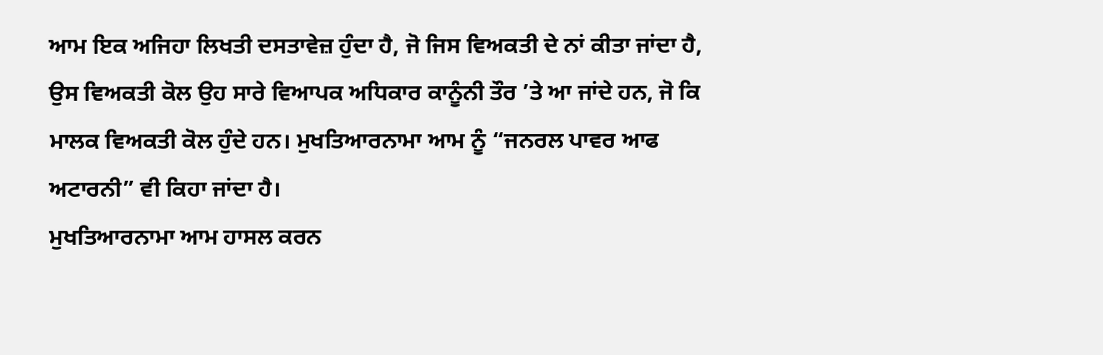ਆਮ ਇਕ ਅਜਿਹਾ ਲਿਖਤੀ ਦਸਤਾਵੇਜ਼ ਹੁੰਦਾ ਹੈ, ਜੋ ਜਿਸ ਵਿਅਕਤੀ ਦੇ ਨਾਂ ਕੀਤਾ ਜਾਂਦਾ ਹੈ, ਉਸ ਵਿਅਕਤੀ ਕੋਲ ਉਹ ਸਾਰੇ ਵਿਆਪਕ ਅਧਿਕਾਰ ਕਾਨੂੰਨੀ ਤੌਰ ’ਤੇ ਆ ਜਾਂਦੇ ਹਨ, ਜੋ ਕਿ ਮਾਲਕ ਵਿਅਕਤੀ ਕੋਲ ਹੁੰਦੇ ਹਨ। ਮੁਖਤਿਆਰਨਾਮਾ ਆਮ ਨੂੰ “ਜਨਰਲ ਪਾਵਰ ਆਫ ਅਟਾਰਨੀ” ਵੀ ਕਿਹਾ ਜਾਂਦਾ ਹੈ।
ਮੁਖਤਿਆਰਨਾਮਾ ਆਮ ਹਾਸਲ ਕਰਨ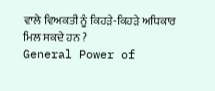ਵਾਲੇ ਵਿਅਕਤੀ ਨੂੰ ਕਿਹੜੇ-ਕਿਹੜੇ ਅਧਿਕਾਰ ਮਿਲ ਸਕਦੇ ਹਨ ?
General Power of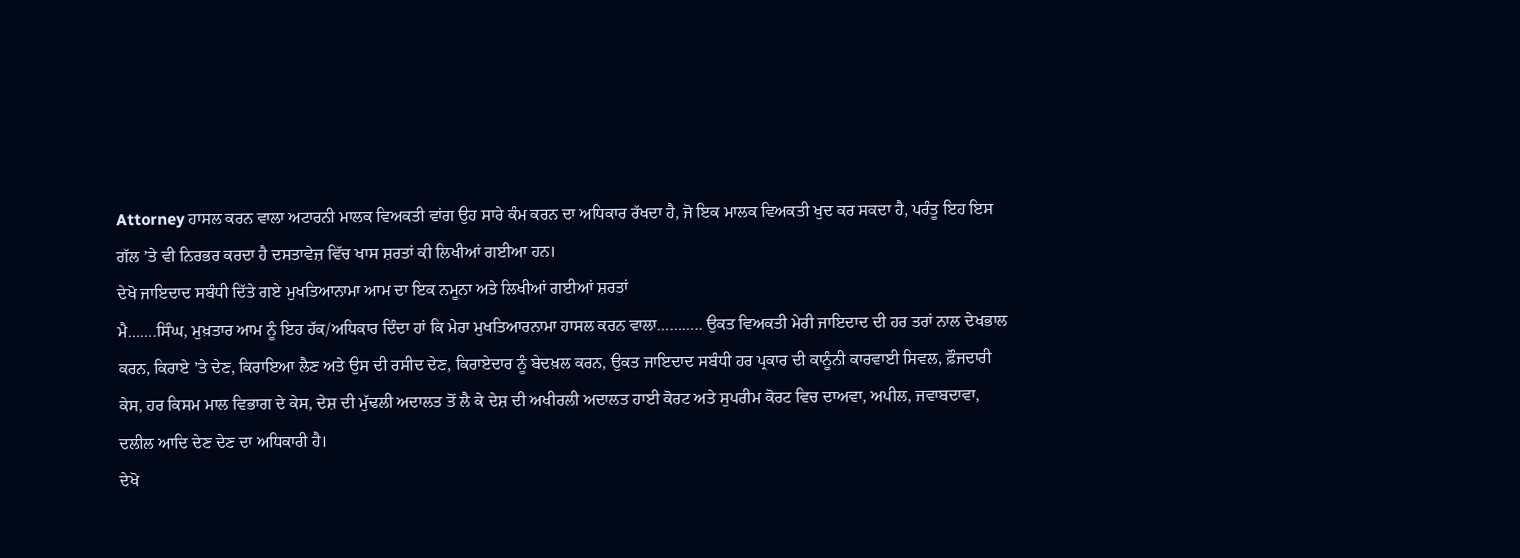Attorney ਹਾਸਲ ਕਰਨ ਵਾਲਾ ਅਟਾਰਨੀ ਮਾਲਕ ਵਿਅਕਤੀ ਵਾਂਗ ਉਹ ਸਾਰੇ ਕੰਮ ਕਰਨ ਦਾ ਅਧਿਕਾਰ ਰੱਖਦਾ ਹੈ, ਜੋ ਇਕ ਮਾਲਕ ਵਿਅਕਤੀ ਖੁਦ ਕਰ ਸਕਦਾ ਹੈ, ਪਰੰਤੂ ਇਹ ਇਸ ਗੱਲ ’ਤੇ ਵੀ ਨਿਰਭਰ ਕਰਦਾ ਹੈ ਦਸਤਾਵੇਜ਼ ਵਿੱਚ ਖਾਸ ਸ਼ਰਤਾਂ ਕੀ ਲਿਖੀਆਂ ਗਈਆ ਹਨ।
ਦੇਖੋ ਜਾਇਦਾਦ ਸਬੰਧੀ ਦਿੱਤੇ ਗਏ ਮੁਖਤਿਆਨਾਮਾ ਆਮ ਦਾ ਇਕ ਨਮੂਨਾ ਅਤੇ ਲਿਖੀਆਂ ਗਈਆਂ ਸ਼ਰਤਾਂ
ਮੈ…….ਸਿੰਘ, ਮੁਖ਼ਤਾਰ ਆਮ ਨੂੰ ਇਹ ਹੱਕ/ਅਧਿਕਾਰ ਦਿੰਦਾ ਹਾਂ ਕਿ ਮੇਰਾ ਮੁਖਤਿਆਰਨਾਮਾ ਹਾਸਲ ਕਰਨ ਵਾਲਾ……….. ਉਕਤ ਵਿਅਕਤੀ ਮੇਰੀ ਜਾਇਦਾਦ ਦੀ ਹਰ ਤਰਾਂ ਨਾਲ ਦੇਖਭਾਲ ਕਰਨ, ਕਿਰਾਏ ’ਤੇ ਦੇਣ, ਕਿਰਾਇਆ ਲੈਣ ਅਤੇ ਉਸ ਦੀ ਰਸੀਦ ਦੇਣ, ਕਿਰਾਏਦਾਰ ਨੂੰ ਬੇਦਖ਼ਲ ਕਰਨ, ਉਕਤ ਜਾਇਦਾਦ ਸਬੰਧੀ ਹਰ ਪ੍ਰਕਾਰ ਦੀ ਕਾਨੂੰਨੀ ਕਾਰਵਾਈ ਸਿਵਲ, ਫ਼ੌਜਦਾਰੀ ਕੇਸ, ਹਰ ਕਿਸਮ ਮਾਲ ਵਿਭਾਗ ਦੇ ਕੇਸ, ਦੇਸ਼ ਦੀ ਮੁੱਢਲੀ ਅਦਾਲਤ ਤੋਂ ਲੈ ਕੇ ਦੇਸ਼ ਦੀ ਅਖੀਰਲੀ ਅਦਾਲਤ ਹਾਈ ਕੋਰਟ ਅਤੇ ਸੁਪਰੀਮ ਕੋਰਟ ਵਿਚ ਦਾਅਵਾ, ਅਪੀਲ, ਜਵਾਬਦਾਵਾ, ਦਲੀਲ ਆਦਿ ਦੇਣ ਦੇਣ ਦਾ ਅਧਿਕਾਰੀ ਹੈ।
ਦੇਖੋ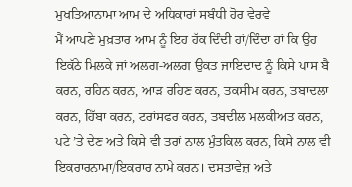ਮੁਖਤਿਆਨਾਮਾ ਆਮ ਦੇ ਅਧਿਕਾਰਾਂ ਸਬੰਧੀ ਹੋਰ ਵੇਰਵੇ
ਮੈਂ ਆਪਣੇ ਮੁਖ਼ਤਾਰ ਆਮ ਨੂੰ ਇਹ ਹੱਕ ਦਿੰਦੀ ਹਾਂ/ਦਿੰਦਾ ਹਾਂ ਕਿ ਉਹ ਇਕੱਠੇ ਮਿਲਕੇ ਜਾਂ ਅਲਗ-ਅਲਗ ਉਕਤ ਜਾਇਦਾਦ ਨੂੰ ਕਿਸੇ ਪਾਸ ਬੈ ਕਰਨ, ਰਹਿਨ ਕਰਨ, ਆੜ ਰਹਿਣ ਕਰਨ, ਤਕਸੀਮ ਕਰਨ, ਤਬਾਦਲਾ ਕਰਨ, ਹਿੱਬਾ ਕਰਨ, ਟਰਾਂਸਫਰ ਕਰਨ, ਤਬਦੀਲ ਮਲਕੀਅਤ ਕਰਨ, ਪਟੇ ’ਤੇ ਦੇਣ ਅਤੇ ਕਿਸੇ ਵੀ ਤਰਾਂ ਨਾਲ ਮੁੰਤਕਿਲ ਕਰਨ, ਕਿਸੇ ਨਾਲ ਵੀ ਇਕਰਾਰਨਾਮਾ/ਇਕਰਾਰ ਨਾਮੇ ਕਰਨ। ਦਸਤਾਵੇਜ਼ ਅਤੇ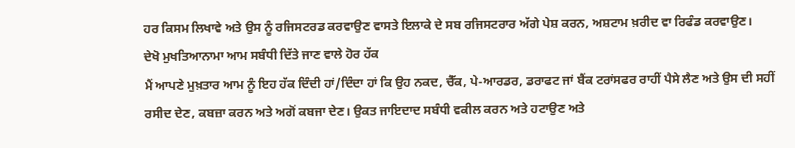ਹਰ ਕਿਸਮ ਲਿਖਾਵੇ ਅਤੇ ਉਸ ਨੂੰ ਰਜਿਸਟਰਡ ਕਰਵਾਉਣ ਵਾਸਤੇ ਇਲਾਕੇ ਦੇ ਸਬ ਰਜਿਸਟਰਾਰ ਅੱਗੇ ਪੇਸ਼ ਕਰਨ, ਅਸ਼ਟਾਮ ਖ਼ਰੀਦ ਵਾ ਰਿਫੰਡ ਕਰਵਾਉਣ।
ਦੇਖੋ ਮੁਖਤਿਆਨਾਮਾ ਆਮ ਸਬੰਧੀ ਦਿੱਤੇ ਜਾਣ ਵਾਲੇ ਹੋਰ ਹੱਕ
ਮੈਂ ਆਪਣੇ ਮੁਖ਼ਤਾਰ ਆਮ ਨੂੰ ਇਹ ਹੱਕ ਦਿੰਦੀ ਹਾਂ/ਦਿੰਦਾ ਹਾਂ ਕਿ ਉਹ ਨਕਦ, ਚੈੱਕ, ਪੇ-ਆਰਡਰ, ਡਰਾਫਟ ਜਾਂ ਬੈਂਕ ਟਰਾਂਸਫਰ ਰਾਹੀਂ ਪੈਸੇ ਲੈਣ ਅਤੇ ਉਸ ਦੀ ਸਹੀਂ ਰਸੀਦ ਦੇਣ, ਕਬਜ਼ਾ ਕਰਨ ਅਤੇ ਅਗੋਂ ਕਬਜਾ ਦੇਣ। ਉਕਤ ਜਾਇਦਾਦ ਸਬੰਧੀ ਵਕੀਲ ਕਰਨ ਅਤੇ ਹਟਾਉਣ ਅਤੇ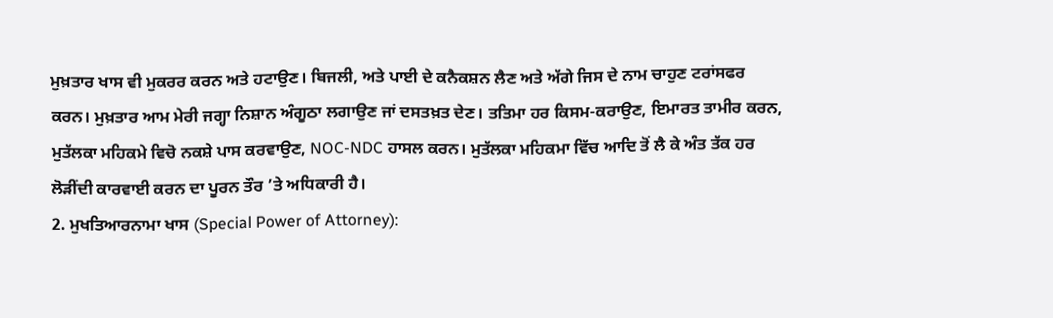ਮੁਖ਼ਤਾਰ ਖਾਸ ਵੀ ਮੁਕਰਰ ਕਰਨ ਅਤੇ ਹਟਾਉਣ। ਬਿਜਲੀ, ਅਤੇ ਪਾਈ ਦੇ ਕਨੈਕਸ਼ਨ ਲੈਣ ਅਤੇ ਅੱਗੇ ਜਿਸ ਦੇ ਨਾਮ ਚਾਹੁਣ ਟਰਾਂਸਫਰ ਕਰਨ। ਮੁਖ਼ਤਾਰ ਆਮ ਮੇਰੀ ਜਗ੍ਹਾ ਨਿਸ਼ਾਨ ਅੰਗੂਠਾ ਲਗਾਉਣ ਜਾਂ ਦਸਤਖ਼ਤ ਦੇਣ। ਤਤਿਮਾ ਹਰ ਕਿਸਮ-ਕਰਾਉਣ, ਇਮਾਰਤ ਤਾਮੀਰ ਕਰਨ, ਮੁਤੱਲਕਾ ਮਹਿਕਮੇ ਵਿਚੋ ਨਕਸ਼ੇ ਪਾਸ ਕਰਵਾਉਣ, NOC-NDC ਹਾਸਲ ਕਰਨ। ਮੁਤੱਲਕਾ ਮਹਿਕਮਾ ਵਿੱਚ ਆਦਿ ਤੋਂ ਲੈ ਕੇ ਅੰਤ ਤੱਕ ਹਰ ਲੋੜੀਂਦੀ ਕਾਰਵਾਈ ਕਰਨ ਦਾ ਪੂਰਨ ਤੌਰ ’ਤੇ ਅਧਿਕਾਰੀ ਹੈ।
2. ਮੁਖਤਿਆਰਨਾਮਾ ਖਾਸ (Special Power of Attorney):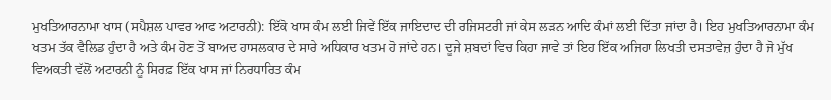ਮੁਖਤਿਆਰਨਾਮਾ ਖਾਸ (ਸਪੈਸ਼ਲ ਪਾਵਰ ਆਫ ਅਟਾਰਨੀ): ਇੱਕੋ ਖਾਸ ਕੰਮ ਲਈ ਜਿਵੇਂ ਇੱਕ ਜਾਇਦਾਦ ਦੀ ਰਜਿਸਟਰੀ ਜਾਂ ਕੇਸ ਲੜਨ ਆਦਿ ਕੰਮਾਂ ਲਈ ਦਿੱਤਾ ਜਾਂਦਾ ਹੈ। ਇਹ ਮੁਖਤਿਆਰਨਾਮਾ ਕੰਮ ਖਤਮ ਤੱਕ ਵੈਲਿਡ ਹੁੰਦਾ ਹੈ ਅਤੇ ਕੰਮ ਹੋਣ ਤੋਂ ਬਾਅਦ ਹਾਸਲਕਾਰ ਦੇ ਸਾਰੇ ਅਧਿਕਾਰ ਖਤਮ ਹੋ ਜਾਂਦੇ ਹਨ। ਦੂਜੇ ਸ਼ਬਦਾਂ ਵਿਚ ਕਿਹਾ ਜਾਵੇ ਤਾਂ ਇਹ ਇੱਕ ਅਜਿਹਾ ਲਿਖਤੀ ਦਸਤਾਵੇਜ਼ ਹੁੰਦਾ ਹੈ ਜੋ ਮੁੱਖ ਵਿਅਕਤੀ ਵੱਲੋਂ ਅਟਾਰਨੀ ਨੂੰ ਸਿਰਫ਼ ਇੱਕ ਖਾਸ ਜਾਂ ਨਿਰਧਾਰਿਤ ਕੰਮ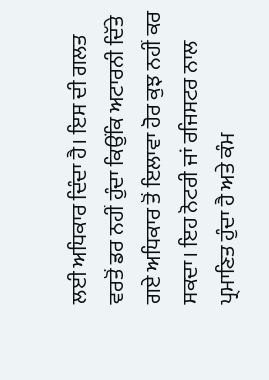ਲਈ ਅਧਿਕਾਰ ਦਿੰਦਾ ਹੈ। ਇਸ ਦੀ ਗਲਤ ਵਰਤੋਂ ਡਰ ਨਹੀਂ ਹੁੰਦਾ ਕਿਉਂਕਿ ਅਟਾਰਨੀ ਦਿੱਤੇ ਗਏ ਅਧਿਕਾਰ ਤੋਂ ਇਲਾਵਾ ਹੋਰ ਕੁਝ ਨਹੀਂ ਕਰ ਸਕਦਾ। ਇਹ ਨੋਟਰੀ ਜਾਂ ਰਜਿਸਟਰ ਨਾਲ ਪ੍ਰਮਾਣਿਤ ਹੁੰਦਾ ਹੈ ਅਤੇ ਕੰਮ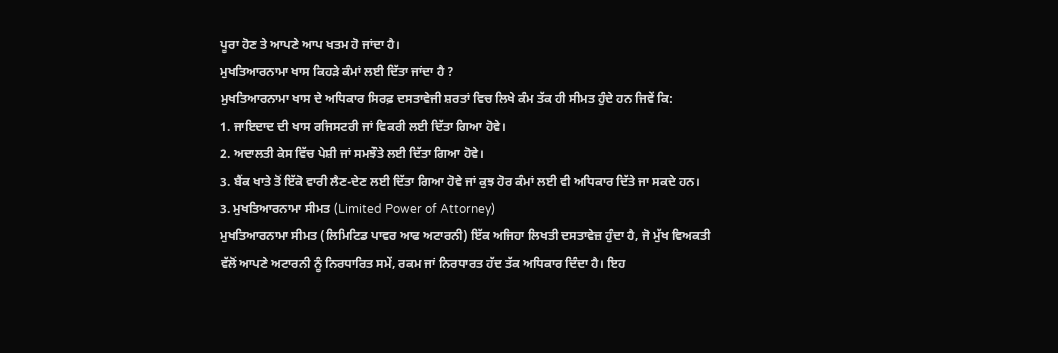ਪੂਰਾ ਹੋਣ ਤੇ ਆਪਣੇ ਆਪ ਖਤਮ ਹੋ ਜਾਂਦਾ ਹੈ।
ਮੁਖਤਿਆਰਨਾਮਾ ਖਾਸ ਕਿਹੜੇ ਕੰਮਾਂ ਲਈ ਦਿੱਤਾ ਜਾਂਦਾ ਹੈ ?
ਮੁਖਤਿਆਰਨਾਮਾ ਖਾਸ ਦੇ ਅਧਿਕਾਰ ਸਿਰਫ਼ ਦਸਤਾਵੇਜੀ ਸ਼ਰਤਾਂ ਵਿਚ ਲਿਖੇ ਕੰਮ ਤੱਕ ਹੀ ਸੀਮਤ ਹੁੰਦੇ ਹਨ ਜਿਵੇਂ ਕਿ:
1. ਜਾਇਦਾਦ ਦੀ ਖਾਸ ਰਜਿਸਟਰੀ ਜਾਂ ਵਿਕਰੀ ਲਈ ਦਿੱਤਾ ਗਿਆ ਹੋਵੇ।
2. ਅਦਾਲਤੀ ਕੇਸ ਵਿੱਚ ਪੇਸ਼ੀ ਜਾਂ ਸਮਝੌਤੇ ਲਈ ਦਿੱਤਾ ਗਿਆ ਹੋਵੇ।
3. ਬੈਂਕ ਖਾਤੇ ਤੋਂ ਇੱਕੋ ਵਾਰੀ ਲੈਣ-ਦੇਣ ਲਈ ਦਿੱਤਾ ਗਿਆ ਹੋਵੇ ਜਾਂ ਕੁਝ ਹੋਰ ਕੰਮਾਂ ਲਈ ਵੀ ਅਧਿਕਾਰ ਦਿੱਤੇ ਜਾ ਸਕਦੇ ਹਨ।
3. ਮੁਖਤਿਆਰਨਾਮਾ ਸੀਮਤ (Limited Power of Attorney)
ਮੁਖਤਿਆਰਨਾਮਾ ਸੀਮਤ (ਲਿਮਿਟਿਡ ਪਾਵਰ ਆਫ ਅਟਾਰਨੀ) ਇੱਕ ਅਜਿਹਾ ਲਿਖਤੀ ਦਸਤਾਵੇਜ਼ ਹੁੰਦਾ ਹੈ, ਜੋ ਮੁੱਖ ਵਿਅਕਤੀ ਵੱਲੋਂ ਆਪਣੇ ਅਟਾਰਨੀ ਨੂੰ ਨਿਰਧਾਰਿਤ ਸਮੇਂ, ਰਕਮ ਜਾਂ ਨਿਰਧਾਰਤ ਹੱਦ ਤੱਕ ਅਧਿਕਾਰ ਦਿੰਦਾ ਹੈ। ਇਹ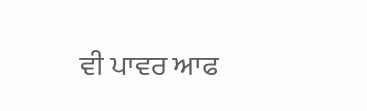ਵੀ ਪਾਵਰ ਆਫ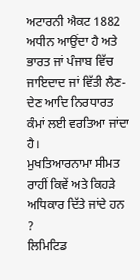ਅਟਾਰਨੀ ਐਕਟ 1882 ਅਧੀਨ ਆਉਂਦਾ ਹੈ ਅਤੇ ਭਾਰਤ ਜਾਂ ਪੰਜਾਬ ਵਿੱਚ ਜਾਇਦਾਦ ਜਾਂ ਵਿੱਤੀ ਲੈਣ-ਦੇਣ ਆਦਿ ਨਿਰਧਾਰਤ ਕੰਮਾਂ ਲਈ ਵਰਤਿਆ ਜਾਂਦਾ ਹੈ।
ਮੁਖਤਿਆਰਨਾਮਾ ਸੀਮਤ ਰਾਹੀਂ ਕਿਵੇਂ ਅਤੇ ਕਿਹੜੇ ਅਧਿਕਾਰ ਦਿੱਤੇ ਜਾਂਦੇ ਹਨ ?
ਲਿਮਿਟਿਡ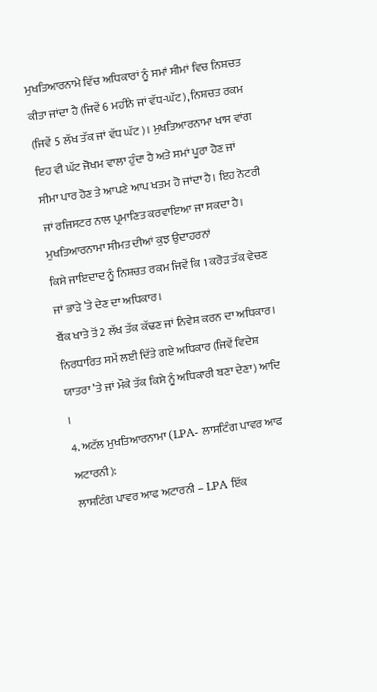ਮੁਖਤਿਆਰਨਾਮੇ ਵਿੱਚ ਅਧਿਕਾਰਾਂ ਨੂੰ ਸਮਾਂ ਸੀਮਾਂ ਵਿਚ ਨਿਸ਼ਚਤ ਕੀਤਾ ਜਾਂਦਾ ਹੈ (ਜਿਵੇਂ 6 ਮਹੀਨੇ ਜਾਂ ਵੱਧ-ਘੱਟ), ਨਿਸ਼ਚਤ ਰਕਮ (ਜਿਵੇਂ 5 ਲੱਖ ਤੱਕ ਜਾਂ ਵੱਧ ਘੱਟ)। ਮੁਖਤਿਆਰਨਾਮਾ ਖਾਸ ਵਾਂਗ ਇਹ ਵੀ ਘੱਟ ਜੋਖਮ ਵਾਲਾ ਹੁੰਦਾ ਹੈ ਅਤੇ ਸਮਾਂ ਪੂਰਾ ਹੋਣ ਜਾਂ ਸੀਮਾ ਪਾਰ ਹੋਣ ਤੇ ਆਪਣੇ ਆਪ ਖਤਮ ਹੋ ਜਾਂਦਾ ਹੈ। ਇਹ ਨੋਟਰੀ ਜਾਂ ਰਜਿਸਟਰ ਨਾਲ ਪ੍ਰਮਾਣਿਤ ਕਰਵਾਇਆ ਜਾ ਸਕਦਾ ਹੈ।
ਮੁਖਤਿਆਰਨਾਮਾ ਸੀਮਤ ਦੀਆਂ ਕੁਝ ਉਦਾਹਰਨਾਂ
ਕਿਸੇ ਜਾਇਦਾਦ ਨੂੰ ਨਿਸ਼ਚਤ ਰਕਮ ਜਿਵੇਂ ਕਿ 1 ਕਰੋੜ ਤੱਕ ਵੇਚਣ ਜਾਂ ਭਾੜੇ ’ਤੇ ਦੇਣ ਦਾ ਅਧਿਕਾਰ।
ਬੈਂਕ ਖਾਤੇ ਤੋਂ 2 ਲੱਖ ਤੱਕ ਕੱਢਣ ਜਾਂ ਨਿਵੇਸ਼ ਕਰਨ ਦਾ ਅਧਿਕਾਰ।
ਨਿਰਧਾਰਿਤ ਸਮੇਂ ਲਈ ਦਿੱਤੇ ਗਏ ਅਧਿਕਾਰ (ਜਿਵੇਂ ਵਿਦੇਸ਼ ਯਾਤਰਾ ’ਤੇ ਜਾਂ ਮੌਕੇ ਤੱਕ ਕਿਸੇ ਨੂੰ ਅਧਿਕਾਰੀ ਬਣਾ ਦੇਣਾ) ਆਦਿ ।
4. ਅਟੱਲ ਮੁਖਤਿਆਰਨਾਮਾ (LPA- ਲਾਸਟਿੰਗ ਪਾਵਰ ਆਫ ਅਟਾਰਨੀ):
ਲਾਸਟਿੰਗ ਪਾਵਰ ਆਫ ਅਟਾਰਨੀ – LPA ਇੱਕ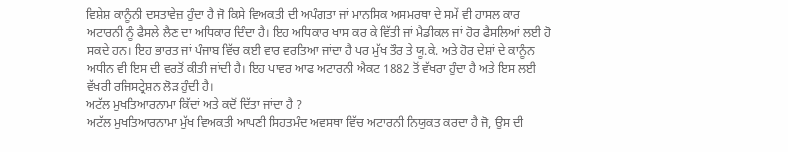ਵਿਸ਼ੇਸ਼ ਕਾਨੂੰਨੀ ਦਸਤਾਵੇਜ਼ ਹੁੰਦਾ ਹੈ ਜੋ ਕਿਸੇ ਵਿਅਕਤੀ ਦੀ ਅਪੰਗਤਾ ਜਾਂ ਮਾਨਸਿਕ ਅਸਮਰਥਾ ਦੇ ਸਮੇਂ ਵੀ ਹਾਸਲ ਕਾਰ ਅਟਾਰਨੀ ਨੂੰ ਫੈਸਲੇ ਲੈਣ ਦਾ ਅਧਿਕਾਰ ਦਿੰਦਾ ਹੈ। ਇਹ ਅਧਿਕਾਰ ਖਾਸ ਕਰ ਕੇ ਵਿੱਤੀ ਜਾਂ ਮੈਡੀਕਲ ਜਾਂ ਹੋਰ ਫੈਸਲਿਆਂ ਲਈ ਹੋ ਸਕਦੇ ਹਨ। ਇਹ ਭਾਰਤ ਜਾਂ ਪੰਜਾਬ ਵਿੱਚ ਕਈ ਵਾਰ ਵਰਤਿਆ ਜਾਂਦਾ ਹੈ ਪਰ ਮੁੱਖ ਤੌਰ ਤੇ ਯੂ.ਕੇ. ਅਤੇ ਹੋਰ ਦੇਸ਼ਾਂ ਦੇ ਕਾਨੂੰਨ ਅਧੀਨ ਵੀ ਇਸ ਦੀ ਵਰਤੋਂ ਕੀਤੀ ਜਾਂਦੀ ਹੈ। ਇਹ ਪਾਵਰ ਆਫ ਅਟਾਰਨੀ ਐਕਟ 1882 ਤੋਂ ਵੱਖਰਾ ਹੁੰਦਾ ਹੈ ਅਤੇ ਇਸ ਲਈ ਵੱਖਰੀ ਰਜਿਸਟ੍ਰੇਸ਼ਨ ਲੋੜ ਹੁੰਦੀ ਹੈ।
ਅਟੱਲ ਮੁਖਤਿਆਰਨਾਮਾ ਕਿੱਦਾਂ ਅਤੇ ਕਦੋਂ ਦਿੱਤਾ ਜਾਂਦਾ ਹੈ ?
ਅਟੱਲ ਮੁਖਤਿਆਰਨਾਮਾ ਮੁੱਖ ਵਿਅਕਤੀ ਆਪਣੀ ਸਿਹਤਮੰਦ ਅਵਸਥਾ ਵਿੱਚ ਅਟਾਰਨੀ ਨਿਯੁਕਤ ਕਰਦਾ ਹੈ ਜੋ, ਉਸ ਦੀ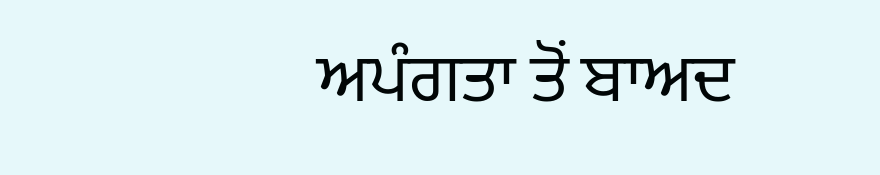ਅਪੰਗਤਾ ਤੋਂ ਬਾਅਦ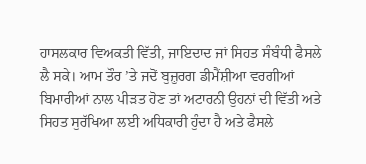ਹਾਸਲਕਾਰ ਵਿਅਕਤੀ ਵਿੱਤੀ, ਜਾਇਦਾਦ ਜਾਂ ਸਿਹਤ ਸੰਬੰਧੀ ਫੈਸਲੇ ਲੈ ਸਕੇ। ਆਮ ਤੌਰ ’ਤੇ ਜਦੋਂ ਬੁਜ਼ੁਰਗ ਡੀਮੈਂਸ਼ੀਆ ਵਰਗੀਆਂ ਬਿਮਾਰੀਆਂ ਨਾਲ ਪੀੜਤ ਹੋਣ ਤਾਂ ਅਟਾਰਨੀ ਉਹਨਾਂ ਦੀ ਵਿੱਤੀ ਅਤੇ ਸਿਹਤ ਸੁਰੱਖਿਆ ਲਈ ਅਧਿਕਾਰੀ ਹੁੰਦਾ ਹੈ ਅਤੇ ਫੈਸਲੇ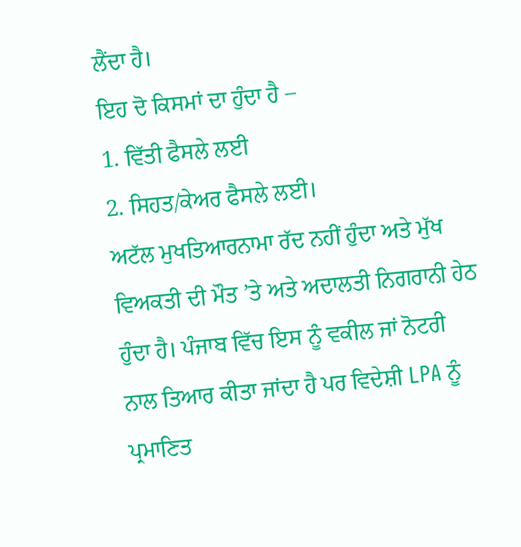ਲੈਂਦਾ ਹੈ।
ਇਹ ਦੋ ਕਿਸਮਾਂ ਦਾ ਹੁੰਦਾ ਹੈ –
1. ਵਿੱਤੀ ਫੈਸਲੇ ਲਈ
2. ਸਿਹਤ/ਕੇਅਰ ਫੈਸਲੇ ਲਈ।
ਅਟੱਲ ਮੁਖਤਿਆਰਨਾਮਾ ਰੱਦ ਨਹੀਂ ਹੁੰਦਾ ਅਤੇ ਮੁੱਖ ਵਿਅਕਤੀ ਦੀ ਮੌਤ ’ਤੇ ਅਤੇ ਅਦਾਲਤੀ ਨਿਗਰਾਨੀ ਹੇਠ ਹੁੰਦਾ ਹੈ। ਪੰਜਾਬ ਵਿੱਚ ਇਸ ਨੂੰ ਵਕੀਲ ਜਾਂ ਨੋਟਰੀ ਨਾਲ ਤਿਆਰ ਕੀਤਾ ਜਾਂਦਾ ਹੈ ਪਰ ਵਿਦੇਸ਼ੀ LPA ਨੂੰ ਪ੍ਰਮਾਣਿਤ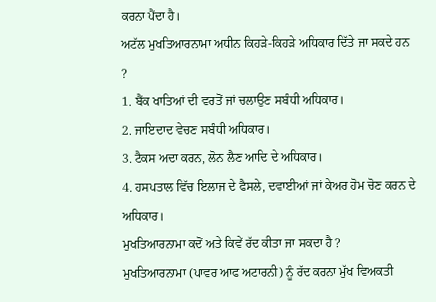ਕਰਨਾ ਪੈਂਦਾ ਹੈ।
ਅਟੱਲ ਮੁਖਤਿਆਰਨਾਮਾ ਅਧੀਨ ਕਿਹੜੇ-ਕਿਹੜੇ ਅਧਿਕਾਰ ਦਿੱਤੇ ਜਾ ਸਕਦੇ ਹਨ ?
1. ਬੈਂਕ ਖਾਤਿਆਂ ਦੀ ਵਰਤੋਂ ਜਾਂ ਚਲਾਉਣ ਸਬੰਧੀ ਅਧਿਕਾਰ।
2. ਜਾਇਦਾਦ ਵੇਚਣ ਸਬੰਧੀ ਅਧਿਕਾਰ।
3. ਟੈਕਸ ਅਦਾ ਕਰਨ, ਲੋਨ ਲੈਣ ਆਦਿ ਦੇ ਅਧਿਕਾਰ।
4. ਹਸਪਤਾਲ ਵਿੱਚ ਇਲਾਜ ਦੇ ਫੈਸਲੇ, ਦਵਾਈਆਂ ਜਾਂ ਕੇਅਰ ਹੋਮ ਚੋਣ ਕਰਨ ਦੇ ਅਧਿਕਾਰ।
ਮੁਖਤਿਆਰਨਾਮਾ ਕਦੋਂ ਅਤੇ ਕਿਵੇਂ ਰੱਦ ਕੀਤਾ ਜਾ ਸਕਦਾ ਹੈ ?
ਮੁਖਤਿਆਰਨਾਮਾ (ਪਾਵਰ ਆਫ ਅਟਾਰਨੀ) ਨੂੰ ਰੱਦ ਕਰਨਾ ਮੁੱਖ ਵਿਅਕਤੀ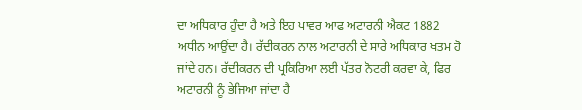ਦਾ ਅਧਿਕਾਰ ਹੁੰਦਾ ਹੈ ਅਤੇ ਇਹ ਪਾਵਰ ਆਫ ਅਟਾਰਨੀ ਐਕਟ 1882 ਅਧੀਨ ਆਉਂਦਾ ਹੈ। ਰੱਦੀਕਰਨ ਨਾਲ ਅਟਾਰਨੀ ਦੇ ਸਾਰੇ ਅਧਿਕਾਰ ਖਤਮ ਹੋ ਜਾਂਦੇ ਹਨ। ਰੱਦੀਕਰਨ ਦੀ ਪ੍ਰਕਿਰਿਆ ਲਈ ਪੱਤਰ ਨੋਟਰੀ ਕਰਵਾ ਕੇ, ਫਿਰ ਅਟਾਰਨੀ ਨੂੰ ਭੇਜਿਆ ਜਾਂਦਾ ਹੈ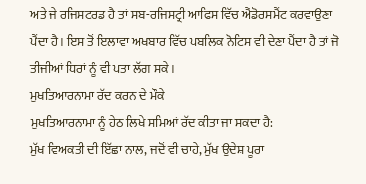ਅਤੇ ਜੇ ਰਜਿਸਟਰਡ ਹੈ ਤਾਂ ਸਬ-ਰਜਿਸਟ੍ਰੀ ਆਫਿਸ ਵਿੱਚ ਐਂਡੋਰਸਮੈਂਟ ਕਰਵਾਉਣਾ ਪੈਂਦਾ ਹੈ। ਇਸ ਤੋਂ ਇਲਾਵਾ ਅਖਬਾਰ ਵਿੱਚ ਪਬਲਿਕ ਨੋਟਿਸ ਵੀ ਦੇਣਾ ਪੈਂਦਾ ਹੈ ਤਾਂ ਜੋ ਤੀਜੀਆਂ ਧਿਰਾਂ ਨੂੰ ਵੀ ਪਤਾ ਲੱਗ ਸਕੇ।
ਮੁਖਤਿਆਰਨਾਮਾ ਰੱਦ ਕਰਨ ਦੇ ਮੌਕੇ
ਮੁਖਤਿਆਰਨਾਮਾ ਨੂੰ ਹੇਠ ਲਿਖੇ ਸਮਿਆਂ ਰੱਦ ਕੀਤਾ ਜਾ ਸਕਦਾ ਹੈ:
ਮੁੱਖ ਵਿਅਕਤੀ ਦੀ ਇੱਛਾ ਨਾਲ, ਜਦੋਂ ਵੀ ਚਾਹੇ, ਮੁੱਖ ਉਦੇਸ਼ ਪੂਰਾ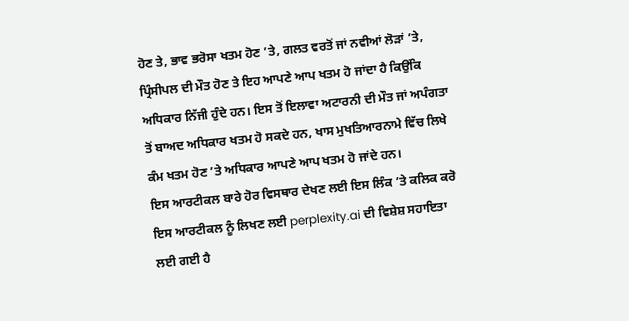ਹੋਣ ਤੇ, ਭਾਵ ਭਰੋਸਾ ਖਤਮ ਹੋਣ ’ਤੇ, ਗਲਤ ਵਰਤੋਂ ਜਾਂ ਨਵੀਆਂ ਲੋੜਾਂ ’ਤੇ, ਪ੍ਰਿੰਸੀਪਲ ਦੀ ਮੌਤ ਹੋਣ ਤੇ ਇਹ ਆਪਣੇ ਆਪ ਖਤਮ ਹੋ ਜਾਂਦਾ ਹੈ ਕਿਉਂਕਿ ਅਧਿਕਾਰ ਨਿੱਜੀ ਹੁੰਦੇ ਹਨ। ਇਸ ਤੋਂ ਇਲਾਵਾ ਅਟਾਰਨੀ ਦੀ ਮੌਤ ਜਾਂ ਅਪੰਗਤਾ ਤੋਂ ਬਾਅਦ ਅਧਿਕਾਰ ਖਤਮ ਹੋ ਸਕਦੇ ਹਨ, ਖਾਸ ਮੁਖਤਿਆਰਨਾਮੇ ਵਿੱਚ ਲਿਖੇ ਕੰਮ ਖਤਮ ਹੋਣ ’ਤੇ ਅਧਿਕਾਰ ਆਪਣੇ ਆਪ ਖਤਮ ਹੋ ਜਾਂਦੇ ਹਨ।
ਇਸ ਆਰਟੀਕਲ ਬਾਰੇ ਹੋਰ ਵਿਸਥਾਰ ਦੇਖਣ ਲਈ ਇਸ ਲਿੰਕ ’ਤੇ ਕਲਿਕ ਕਰੋ
ਇਸ ਆਰਟੀਕਲ ਨੂੰ ਲਿਖਣ ਲਈ perplexity.ai ਦੀ ਵਿਸ਼ੇਸ਼ ਸਹਾਇਤਾ ਲਈ ਗਈ ਹੈ